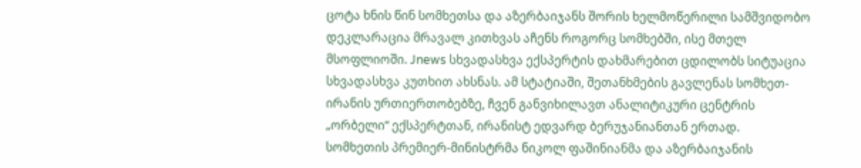ცოტა ხნის წინ სომხეთსა და აზერბაიჯანს შორის ხელმოწერილი სამშვიდობო დეკლარაცია მრავალ კითხვას აჩენს როგორც სომხებში, ისე მთელ მსოფლიოში. Jnews სხვადასხვა ექსპერტის დახმარებით ცდილობს სიტუაცია სხვადასხვა კუთხით ახსნას. ამ სტატიაში, შეთანხმების გავლენას სომხეთ-ირანის ურთიერთობებზე, ჩვენ განვიხილავთ ანალიტიკური ცენტრის „ორბელი“ ექსპერტთან, ირანისტ ედვარდ ბერუჯანიანთან ერთად.
სომხეთის პრემიერ-მინისტრმა ნიკოლ ფაშინიანმა და აზერბაიჯანის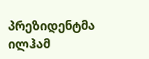პრეზიდენტმა ილჰამ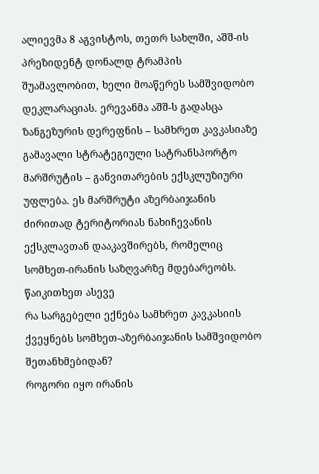ალიევმა 8 აგვისტოს, თეთრ სახლში, აშშ-ის პრეზიდენტ დონალდ ტრამპის შუამავლობით, ხელი მოაწერეს სამშვიდობო დეკლარაციას. ერევანმა აშშ-ს გადასცა ზანგეზურის დერეფნის – სამხრეთ კავკასიაზე გამავალი სტრატეგიული სატრანსპორტო მარშრუტის – განვითარების ექსკლუზიური უფლება. ეს მარშრუტი აზერბაიჯანის ძირითად ტერიტორიას ნახიჩევანის ექსკლავთან დააკავშირებს, რომელიც სომხეთ-ირანის საზღვარზე მდებარეობს.
წაიკითხეთ ასევე
რა სარგებელი ექნება სამხრეთ კავკასიის ქვეყნებს სომხეთ-აზერბაიჯანის სამშვიდობო შეთანხმებიდან?
როგორი იყო ირანის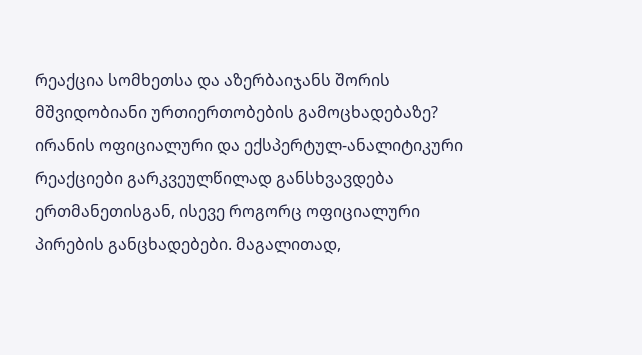რეაქცია სომხეთსა და აზერბაიჯანს შორის მშვიდობიანი ურთიერთობების გამოცხადებაზე?
ირანის ოფიციალური და ექსპერტულ-ანალიტიკური რეაქციები გარკვეულწილად განსხვავდება ერთმანეთისგან, ისევე როგორც ოფიციალური პირების განცხადებები. მაგალითად,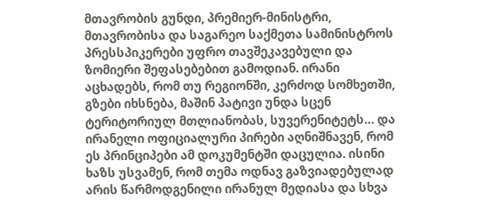მთავრობის გუნდი, პრემიერ-მინისტრი, მთავრობისა და საგარეო საქმეთა სამინისტროს პრესსპიკერები უფრო თავშეკავებული და ზომიერი შეფასებებით გამოდიან. ირანი აცხადებს, რომ თუ რეგიონში, კერძოდ სომხეთში, გზები იხსნება, მაშინ პატივი უნდა სცენ ტერიტორიულ მთლიანობას, სუვერენიტეტს… და ირანელი ოფიციალური პირები აღნიშნავენ, რომ ეს პრინციპები ამ დოკუმენტში დაცულია. ისინი ხაზს უსვამენ, რომ თემა ოდნავ გაზვიადებულად არის წარმოდგენილი ირანულ მედიასა და სხვა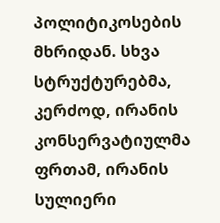პოლიტიკოსების მხრიდან. სხვა სტრუქტურებმა, კერძოდ, ირანის კონსერვატიულმა ფრთამ, ირანის სულიერი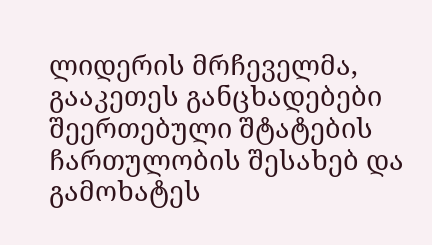ლიდერის მრჩეველმა, გააკეთეს განცხადებები შეერთებული შტატების ჩართულობის შესახებ და გამოხატეს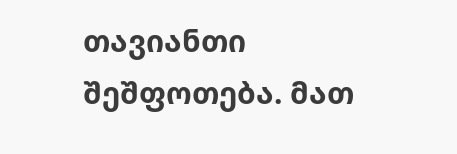თავიანთი შეშფოთება. მათ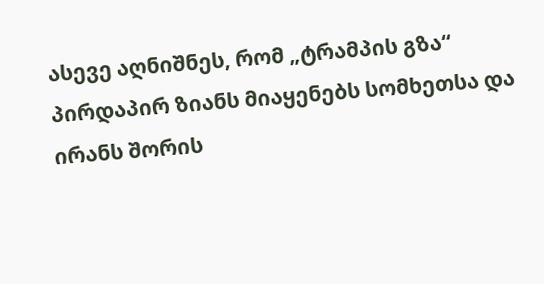ასევე აღნიშნეს, რომ „ტრამპის გზა“ პირდაპირ ზიანს მიაყენებს სომხეთსა და ირანს შორის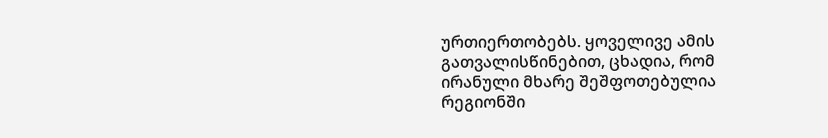ურთიერთობებს. ყოველივე ამის გათვალისწინებით, ცხადია, რომ ირანული მხარე შეშფოთებულია რეგიონში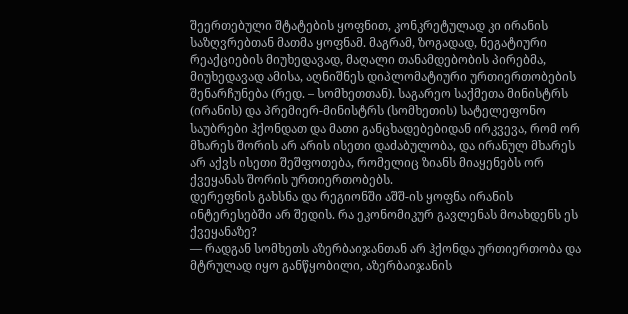შეერთებული შტატების ყოფნით, კონკრეტულად კი ირანის საზღვრებთან მათმა ყოფნამ. მაგრამ, ზოგადად, ნეგატიური რეაქციების მიუხედავად, მაღალი თანამდებობის პირებმა, მიუხედავად ამისა, აღნიშნეს დიპლომატიური ურთიერთობების შენარჩუნება (რედ. – სომხეთთან). საგარეო საქმეთა მინისტრს (ირანის) და პრემიერ-მინისტრს (სომხეთის) სატელეფონო საუბრები ჰქონდათ და მათი განცხადებებიდან ირკვევა, რომ ორ მხარეს შორის არ არის ისეთი დაძაბულობა, და ირანულ მხარეს არ აქვს ისეთი შეშფოთება, რომელიც ზიანს მიაყენებს ორ ქვეყანას შორის ურთიერთობებს.
დერეფნის გახსნა და რეგიონში აშშ-ის ყოფნა ირანის ინტერესებში არ შედის. რა ეკონომიკურ გავლენას მოახდენს ეს ქვეყანაზე?
— რადგან სომხეთს აზერბაიჯანთან არ ჰქონდა ურთიერთობა და მტრულად იყო განწყობილი, აზერბაიჯანის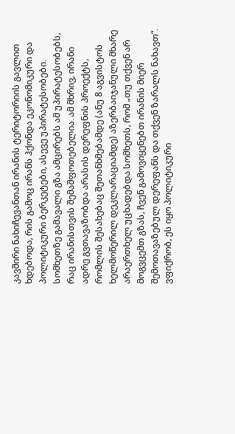კავშირი ნახიჩევანთან ირანის ტერიტორიის გავლით ხდებოდა, რის გამოც ირანს ჰქონდა ეკონომიკური და პოლიტიკური ბერკეტები, ასევე უპირატესობები. სომხეთზე გამავალი გზა ამცირებს ამ უპირატესობებს, რაც ირანისთვის შემაშფოთებელია. ამ მხრივ, ირანი ადრე გვთავაზობდა არასის დერეფნის პროექტს, რომლის შესახებაც შეთანხმებამდე (ანუ 8 აგვისტოს ხელმოწერილ დეკლარაციამდე) აზერბაიჯანული მხარე არაერთხელ უცხადებდა სომხეთს, რომ „თუ თქვენ არ მოგვცემთ გზას, ჩვენ გამოვიყენებთ ირანის მიერ შემოთავაზებულ დერეფანს და თქვენ ზარალს ნახავთ“. ვფიქრობ, ეს იყო პოლიტიკური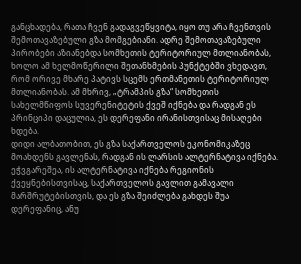განცხადება, რათა ჩვენ გადაგვეწყვიტა, იყო თუ არა ჩვენთვის შემოთავაზებული გზა მომგებიანი. ადრე შემოთავაზებული პირობები აზიანებდა სომხეთის ტერიტორიულ მთლიანობას, ხოლო ამ ხელმოწერილი შეთანხმების პუნქტებში ვხედავთ, რომ ორივე მხარე პატივს სცემს ერთმანეთის ტერიტორიულ მთლიანობას. ამ მხრივ, „ტრამპის გზა“ სომხეთის სახელმწიფოს სუვერენიტეტის ქვეშ იქნება და რადგან ეს პრინციპი დაცულია, ეს დერეფანი ირანისთვისაც მისაღები ხდება.
დიდი ალბათობით, ეს გზა საქართველოს ეკონომიკაზეც მოახდენს გავლენას, რადგან ის ლარსის ალტერნატივა იქნება.
ეჭვგარეშეა, ის ალტერნატივა იქნება რეგიონის ქვეყნებისთვისაც, საქართველოს გავლით გამავალი მარშრუტებისთვის, და ეს გზა შეიძლება გახდეს შუა დერეფანიც, ანუ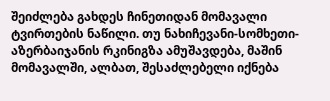შეიძლება გახდეს ჩინეთიდან მომავალი ტვირთების ნაწილი. თუ ნახიჩევანი-სომხეთი-აზერბაიჯანის რკინიგზა ამუშავდება, მაშინ მომავალში, ალბათ, შესაძლებელი იქნება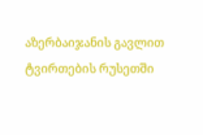აზერბაიჯანის გავლით ტვირთების რუსეთში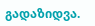გადაზიდვა.